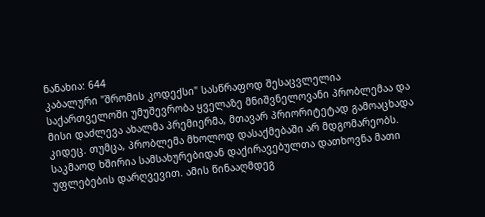ნანახია: 644
კაბალური "შრომის კოდექსი" სასწრაფოდ შესაცვლელია
საქართველოში უმუშევრობა ყველაზე მნიშვნელოვანი პრობლემაა და მისი დაძლევა ახალმა პრემიერმა, მთავარ პრიორიტეტად გამოაცხადა კიდეც. თუმცა, პრობლემა მხოლოდ დასაქმებაში არ მდგომარეობს. საკმაოდ ხშირია სამსახურებიდან დაქირავებულთა დათხოვნა მათი უფლებების დარღვევით. ამის წინააღმდეგ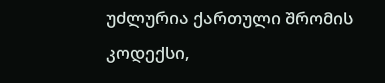უძლურია ქართული შრომის კოდექსი,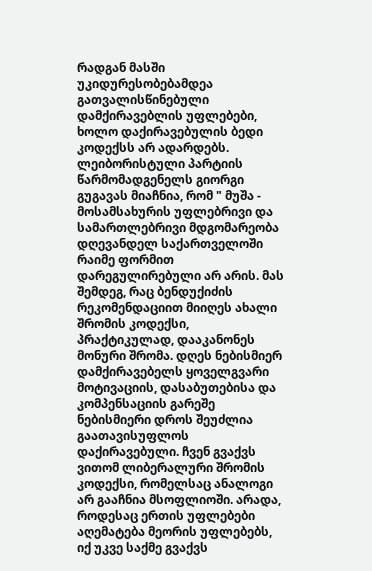რადგან მასში უკიდურესობებამდეა გათვალისწინებული დამქირავებლის უფლებები, ხოლო დაქირავებულის ბედი კოდექსს არ ადარდებს. ლეიბორისტული პარტიის წარმომადგენელს გიორგი გუგავას მიაჩნია, რომ " მუშა - მოსამსახურის უფლებრივი და სამართლებრივი მდგომარეობა დღევანდელ საქართველოში რაიმე ფორმით დარეგულირებული არ არის. მას შემდეგ, რაც ბენდუქიძის რეკომენდაციით მიიღეს ახალი შრომის კოდექსი, პრაქტიკულად, დააკანონეს მონური შრომა. დღეს ნებისმიერ დამქირავებელს ყოველგვარი მოტივაციის, დასაბუთებისა და კომპენსაციის გარეშე ნებისმიერი დროს შეუძლია გაათავისუფლოს დაქირავებული. ჩვენ გვაქვს ვითომ ლიბერალური შრომის კოდექსი, რომელსაც ანალოგი არ გააჩნია მსოფლიოში. არადა, როდესაც ერთის უფლებები აღემატება მეორის უფლებებს, იქ უკვე საქმე გვაქვს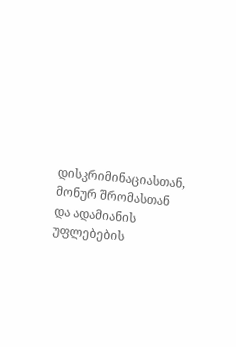დისკრიმინაციასთან, მონურ შრომასთან და ადამიანის უფლებების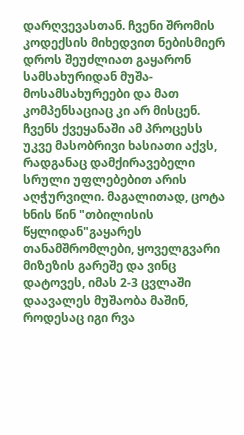დარღვევასთან. ჩვენი შრომის კოდექსის მიხედვით ნებისმიერ დროს შეუძლიათ გაყარონ სამსახურიდან მუშა-მოსამსახურეები და მათ კომპენსაციაც კი არ მისცენ. ჩვენს ქვეყანაში ამ პროცესს უკვე მასობრივი ხასიათი აქვს, რადგანაც დამქირავებელი სრული უფლებებით არის აღჭურვილი. მაგალითად, ცოტა ხნის წინ "თბილისის წყლიდან"გაყარეს თანამშრომლები, ყოველგვარი მიზეზის გარეშე და ვინც დატოვეს, იმას 2-3 ცვლაში დაავალეს მუშაობა მაშინ, როდესაც იგი რვა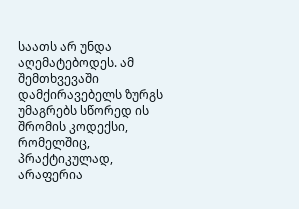საათს არ უნდა აღემატებოდეს. ამ შემთხვევაში დამქირავებელს ზურგს უმაგრებს სწორედ ის შრომის კოდექსი, რომელშიც, პრაქტიკულად, არაფერია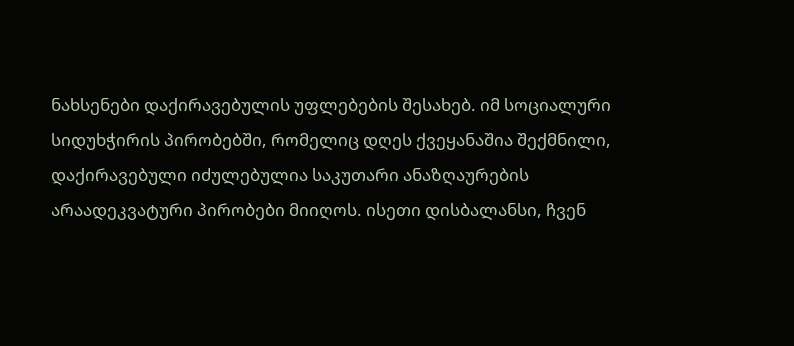ნახსენები დაქირავებულის უფლებების შესახებ. იმ სოციალური სიდუხჭირის პირობებში, რომელიც დღეს ქვეყანაშია შექმნილი, დაქირავებული იძულებულია საკუთარი ანაზღაურების არაადეკვატური პირობები მიიღოს. ისეთი დისბალანსი, ჩვენ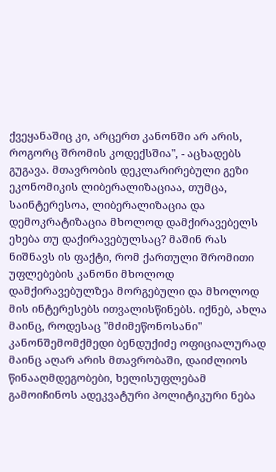ქვეყანაშიც კი, არცერთ კანონში არ არის, როგორც შრომის კოდექსშია", - აცხადებს გუგავა. მთავრობის დეკლარირებული გეზი ეკონომიკის ლიბერალიზაციაა, თუმცა, საინტერესოა, ლიბერალიზაცია და დემოკრატიზაცია მხოლოდ დამქირავებელს ეხება თუ დაქირავებულსაც? მაშინ რას ნიშნავს ის ფაქტი, რომ ქართული შრომითი უფლებების კანონი მხოლოდ დამქირავებულზეა მორგებული და მხოლოდ მის ინტერესებს ითვალისწინებს. იქნებ, ახლა მაინც, როდესაც "მძიმეწონოსანი" კანონშემომქმედი ბენდუქიძე ოფიციალურად მაინც აღარ არის მთავრობაში, დაიძლიოს წინააღმდეგობები, ხელისუფლებამ გამოიჩინოს ადეკვატური პოლიტიკური ნება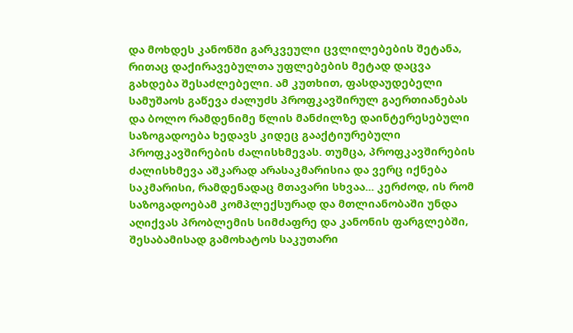და მოხდეს კანონში გარკვეული ცვლილებების შეტანა, რითაც დაქირავებულთა უფლებების მეტად დაცვა გახდება შესაძლებელი. ამ კუთხით, ფასდაუდებელი სამუშაოს გაწევა ძალუძს პროფკავშირულ გაერთიანებას და ბოლო რამდენიმე წლის მანძილზე დაინტერესებული საზოგადოება ხედავს კიდეც გააქტიურებული პროფკავშირების ძალისხმევას. თუმცა, პროფკავშირების ძალისხმევა აშკარად არასაკმარისია და ვერც იქნება საკმარისი, რამდენადაც მთავარი სხვაა... კერძოდ, ის რომ საზოგადოებამ კომპლექსურად და მთლიანობაში უნდა აღიქვას პრობლემის სიმძაფრე და კანონის ფარგლებში, შესაბამისად გამოხატოს საკუთარი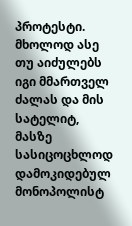პროტესტი. მხოლოდ ასე თუ აიძულებს იგი მმართველ ძალას და მის სატელიტ, მასზე სასიცოცხლოდ დამოკიდებულ მონოპოლისტ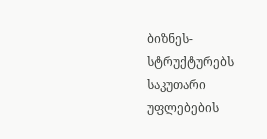ბიზნეს-სტრუქტურებს საკუთარი უფლებების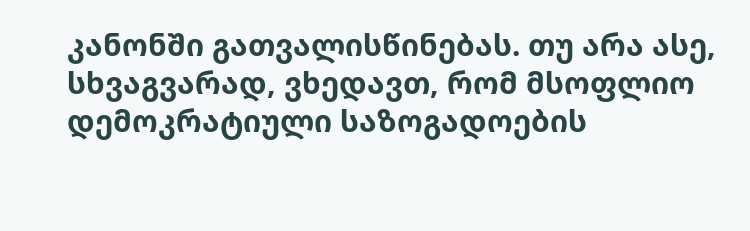კანონში გათვალისწინებას. თუ არა ასე, სხვაგვარად, ვხედავთ, რომ მსოფლიო დემოკრატიული საზოგადოების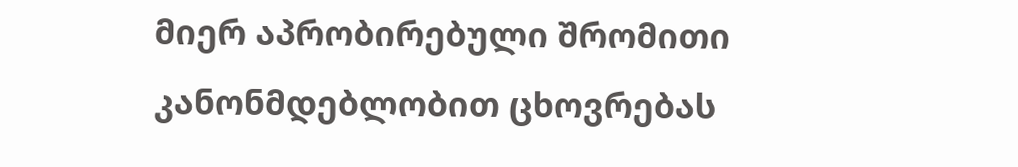მიერ აპრობირებული შრომითი კანონმდებლობით ცხოვრებას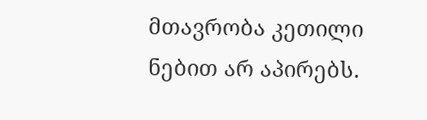მთავრობა კეთილი ნებით არ აპირებს.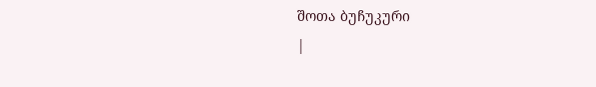შოთა ბუჩუკური
|